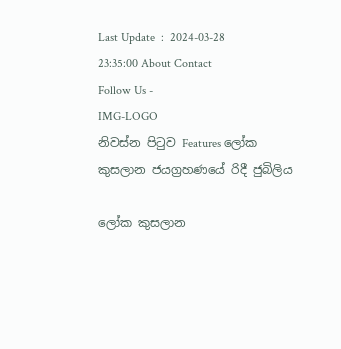Last Update  :  2024-03-28 23:35:00 About Contact
Follow Us -
IMG-LOGO
නිවස්න පිටුව Features ලෝක කුසලාන ජයග්‍රහණයේ රිදී ජුබිලිය

ලෝක කුසලාන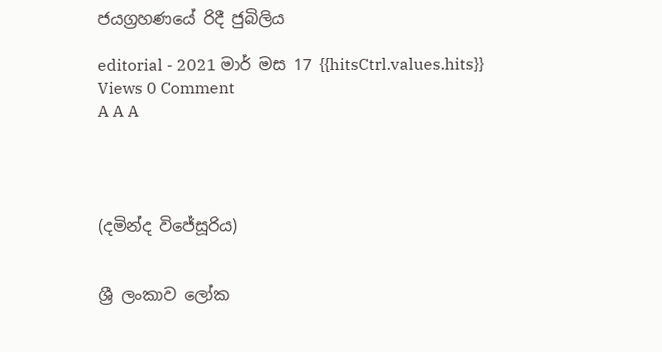ජයග්‍රහණයේ රිදී ජුබිලිය

editorial - 2021 මාර් මස 17 {{hitsCtrl.values.hits}} Views 0 Comment
A A A




(දමින්ද විජේසූරිය)


ශ්‍රී ලංකාව ලෝක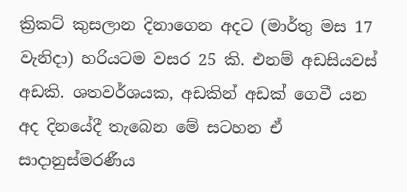ක්‍රිකට් කුසලාන දිනාගෙන අදට (මාර්තු මස 17 වැනිදා) හරියටම වසර 25 කි. එනම් අඩසියවස් අඩකි. ශතවර්ශයක, අඩකින් අඩක් ගෙවී යන අද දිනයේදී තැබෙන මේ සටහන ඒ සාදානුස්මරණීය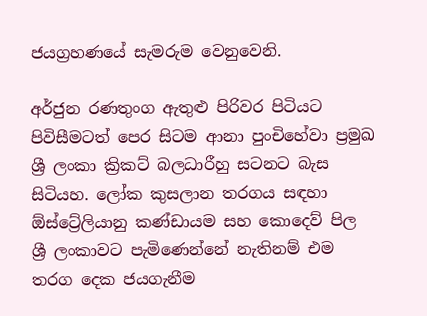ජයග්‍රහණයේ සැමරුම වෙනුවෙනි.

අර්ජුන රණතුංග ඇතුළු පිරිවර පිටියට පිවිසීමටත් පෙර සිටම ආනා පුංචිහේවා ප්‍රමුඛ ශ්‍රී ලංකා ක්‍රිකට් බලධාරීහු සටනට බැස සිටියහ. ලෝක කුසලාන තරගය සඳහා ඕස්ට්‍රේලියානු කණ්ඩායම සහ කොදෙව් පිල ශ්‍රී ලංකාවට පැමිණෙන්නේ නැතිනම් එම තරග දෙක ජයගැනීම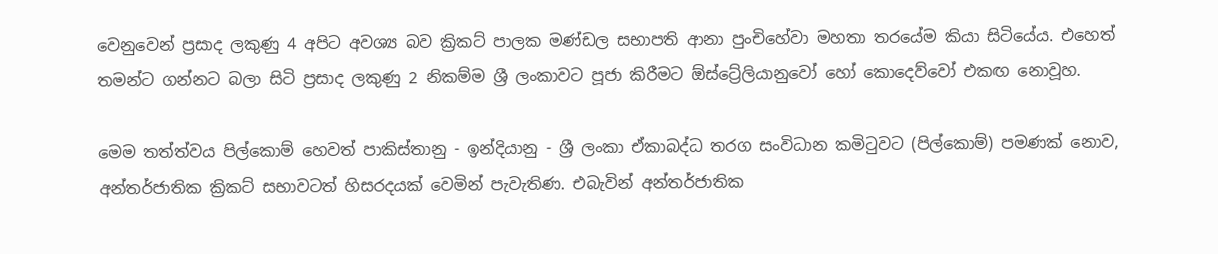වෙනුවෙන් ප්‍රසාද ලකුණු 4 අපිට අවශ්‍ය බව ක්‍රිකට් පාලක මණ්ඩල සභාපති ආනා පුංචිහේවා මහතා තරයේම කියා සිටියේය. එහෙත් තමන්ට ගන්නට බලා සිටි ප්‍රසාද ලකුණු 2 නිකම්ම ශ්‍රී ලංකාවට පූජා කිරීමට ඕස්ට්‍රේලියානුවෝ හෝ කොදෙව්වෝ එකඟ නොවූහ.

මෙම තත්ත්වය පිල්කොම් හෙවත් පාකිස්තානු - ඉන්දියානු - ශ්‍රී ලංකා ඒකාබද්ධ තරග සංවිධාන කමිටුවට (පිල්කොම්) පමණක් නොව, අන්තර්ජාතික ක්‍රිකට් සභාවටත් හිසරදයක් වෙමින් පැවැතිණ. එබැවින් අන්තර්ජාතික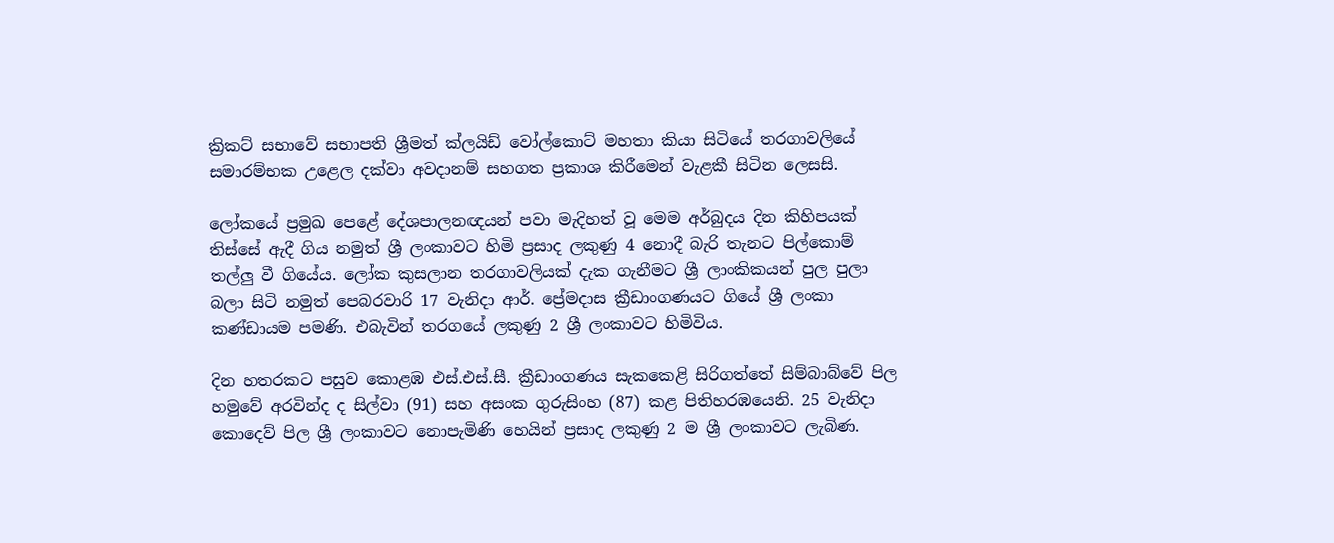ක්‍රිකට් සභාවේ සභාපති ශ්‍රීමත් ක්ලයිඩ් වෝල්කොට් මහතා කියා සිටියේ තරගාවලියේ සමාරම්භක උළෙල දක්වා අවදානම් සහගත ප්‍රකාශ කිරීමෙන් වැළකී සිටින ලෙසසි.

ලෝකයේ ප්‍රමුඛ පෙළේ දේශපාලනඥයන් පවා මැදිහත් වූ මෙම අර්බුදය දින කිහිපයක් තිස්සේ ඇදී ගිය නමුත් ශ්‍රී ලංකාවට හිමි ප්‍රසාද ලකුණු 4 නොදී බැරි තැනට පිල්කොම් තල්ලු වී ගියේය. ලෝක කුසලාන තරගාවලියක් දැක ගැනීමට ශ්‍රී ලාංකිකයන් පුල පුලා බලා සිටි නමුත් පෙබරවාරි 17 වැනිදා ආර්. ප්‍රේමදාස ක්‍රීඩාංගණයට ගියේ ශ්‍රී ලංකා කණ්ඩායම පමණි. එබැවින් තරගයේ ලකුණු 2 ශ්‍රී ලංකාවට හිමිවිය.

දින හතරකට පසුව කොළඹ එස්.එස්.සී. ක්‍රීඩාංගණය සැකකෙළි සිරිගත්තේ සිම්බාබ්වේ පිල හමුවේ අරවින්ද ද සිල්වා (91) සහ අසංක ගුරුසිංහ (87) කළ පිතිහරඹයෙනි. 25 වැනිදා කොදෙව් පිල ශ්‍රී ලංකාවට නොපැමිණි හෙයින් ප්‍රසාද ලකුණු 2 ම ශ්‍රී ලංකාවට ලැබිණ.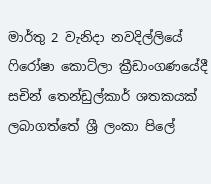මාර්තු 2 වැනිදා නවදිල්ලියේ ෆිරෝෂා කොට්ලා ක්‍රීඩාංගණයේදී සචින් තෙන්ඩුල්කාර් ශතකයක් ලබාගත්තේ ශ්‍රී ලංකා පිලේ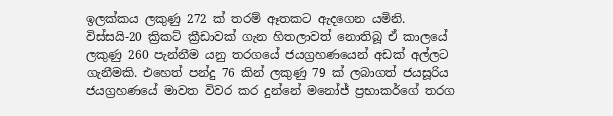ඉලක්කය ලකුණු 272 ක් තරම් ඈතකට ඇදගෙන යමිනි. විස්සයි-20 ක්‍රිකට් ක්‍රීඩාවක් ගැන හිතලාවත් නොතිබූ ඒ කාලයේ ලකුණු 260 පැන්නීම යනු තරගයේ ජයග්‍රහණයෙන් අඩක් අල්ලට ගැනීමකි. එහෙත් පන්දු 76 කින් ලකුණු 79 ක් ලබාගත් ජයසූරිය ජයග්‍රහණයේ මාවත විවර කර දුන්නේ මනෝජ් ප්‍රභාකර්ගේ තරග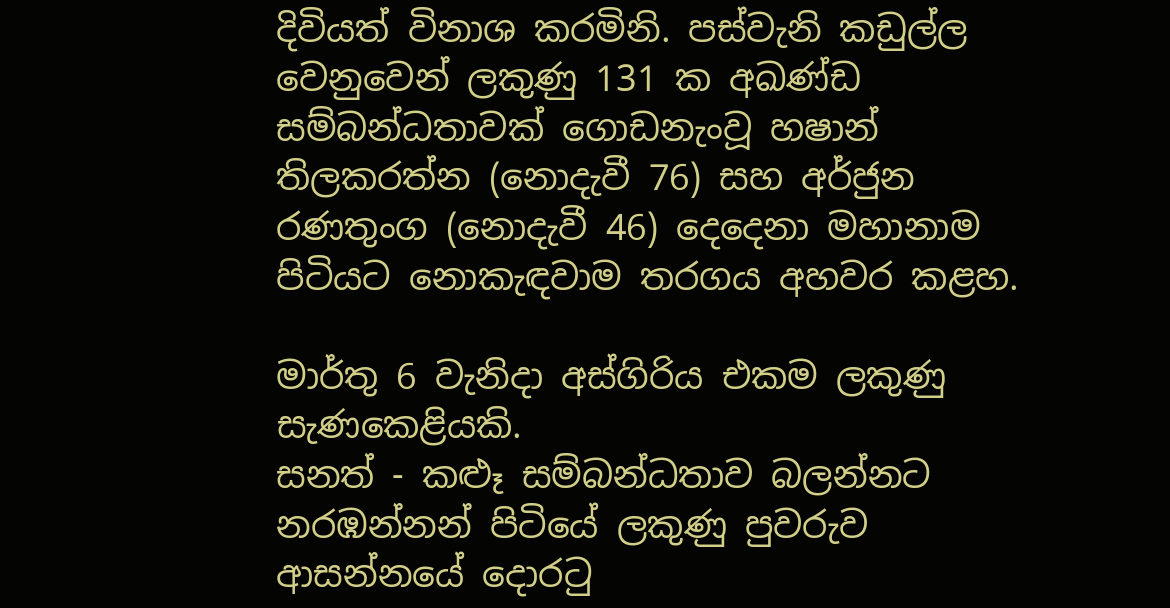දිවියත් විනාශ කරමිනි. පස්වැනි කඩුල්ල වෙනුවෙන් ලකුණු 131 ක අඛණ්ඩ සම්බන්ධතාවක් ගොඩනැංවූ හෂාන් තිලකරත්න (නොදැවී 76) සහ අර්ජුන රණතුංග (නොදැවී 46) දෙදෙනා මහානාම පිටියට නොකැඳවාම තරගය අහවර කළහ.

මාර්තු 6 වැනිදා අස්ගිරිය එකම ලකුණු සැණකෙළියකි.
සනත් - කළුෑ සම්බන්ධතාව බලන්නට නරඹන්නන් පිටියේ ලකුණු පුවරුව ආසන්නයේ දොරටු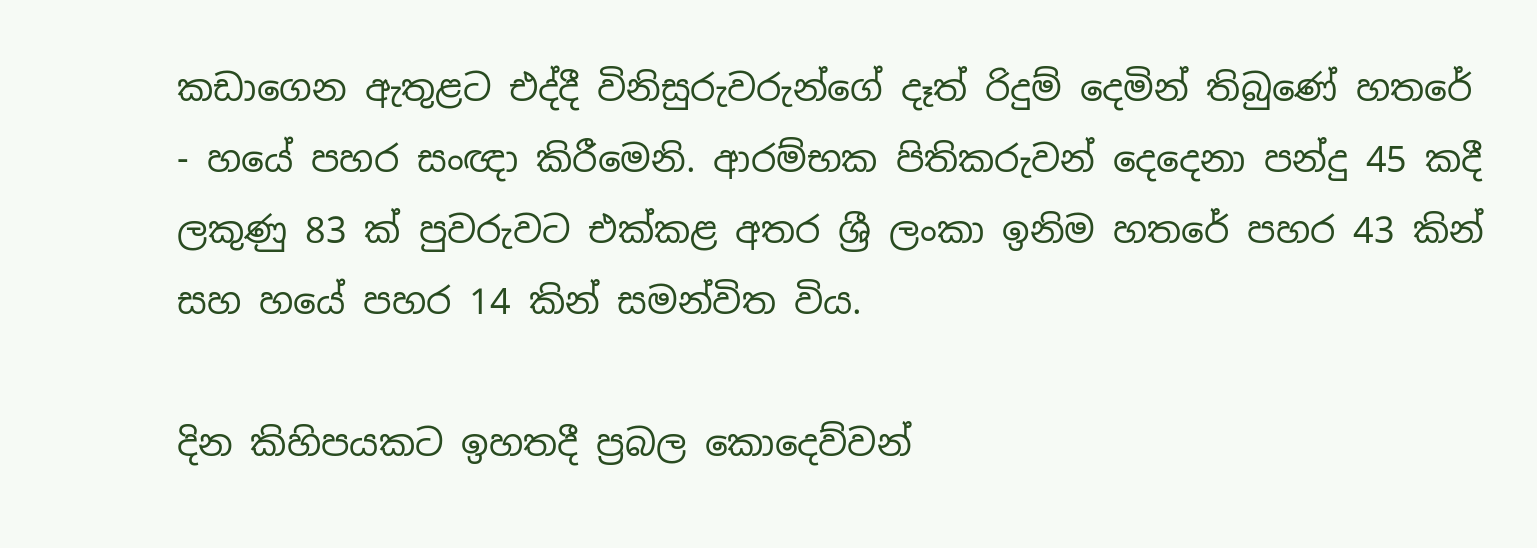කඩාගෙන ඇතුළට එද්දී විනිසුරුවරුන්ගේ දෑත් රිදුම් දෙමින් තිබුණේ හතරේ - හයේ පහර සංඥා කිරීමෙනි. ආරම්භක පිතිකරුවන් දෙදෙනා පන්දු 45 කදී ලකුණු 83 ක් පුවරුවට එක්කළ අතර ශ්‍රී ලංකා ඉනිම හතරේ පහර 43 කින් සහ හයේ පහර 14 කින් සමන්විත විය.

දින කිහිපයකට ඉහතදී ප්‍රබල කොදෙව්වන්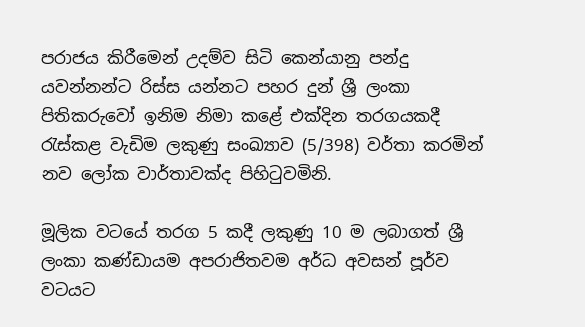පරාජය කිරීමෙන් උදම්ව සිටි කෙන්යානු පන්දු යවන්නන්ට රිස්ස යන්නට පහර දුන් ශ්‍රී ලංකා පිතිකරුවෝ ඉනිම නිමා කළේ එක්දින තරගයකදී රැස්කළ වැඩිම ලකුණු සංඛ්‍යාව (5/398) වර්තා කරමින් නව ලෝක වාර්තාවක්ද පිහිටුවමිනි.

මූලික වටයේ තරග 5 කදී ලකුණු 10 ම ලබාගත් ශ්‍රී ලංකා කණ්ඩායම අපරාජිතවම අර්ධ අවසන් පූර්ව වටයට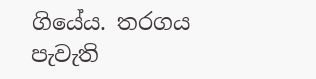ගියේය. තරගය පැවැති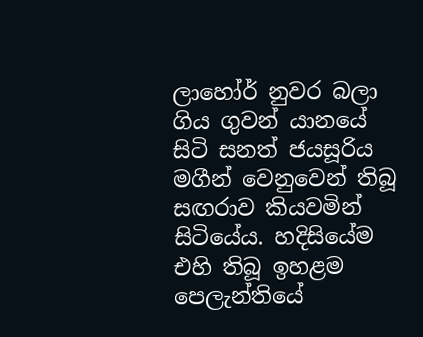ලාහෝර් නුවර බලා ගිය ගුවන් යානයේ සිටි සනත් ජයසූරිය මගීන් වෙනුවෙන් තිබූ සඟරාව කියවමින් සිටියේය. හදිසියේම එහි තිබූ ඉහළම පෙලැන්තියේ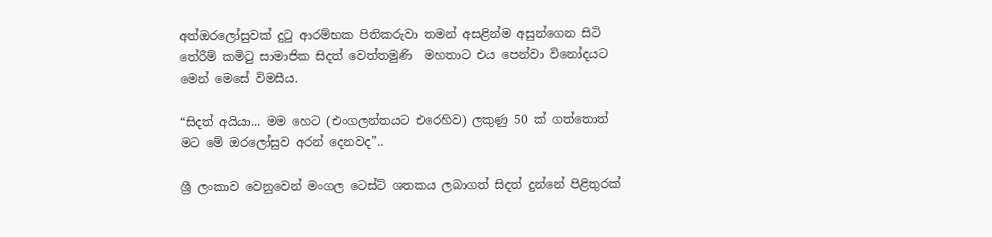අත්ඔරලෝසුවක් දුටු ආරම්භක පිතිකරුවා තමන් අසළින්ම අසුන්ගෙන සිටි තේරීම් කමිටු සාමාජික සිදත් වෙත්තමුණි  මහතාට එය පෙන්වා විනෝදයට මෙන් මෙසේ විමසීය.

“සිදත් අයියා... මම හෙට (එංගලන්තයට එරෙහිව) ලකුණු 50 ක් ගත්තොත් මට මේ ඔරලෝසුව අරන් දෙනවද”..

ශ්‍රී ලංකාව වෙනුවෙන් මංගල ටෙස්ට් ශතකය ලබාගත් සිදත් දුන්නේ පිළිතුරක්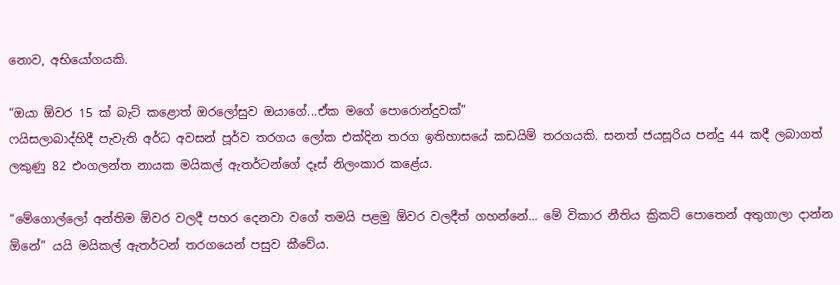නොව, අභියෝගයකි.

“ඔයා ඕවර 15 ක් බැට් කළොත් ඔරලෝසුව ඔයාගේ...ඒක මගේ පොරොන්දුවක්”
ෆයිසලාබාද්හිදී පැවැති අර්ධ අවසන් පූර්ව තරගය ලෝක එක්දින තරග ඉතිහාසයේ කඩයිම් තරගයකි. සනත් ජයසූරිය පන්දු 44 කදී ලබාගත් ලකුණු 82 එංගලන්ත නායක මයිකල් ඇතර්ටන්ගේ දෑස් නිලංකාර කළේය.

“මේගොල්ලෝ අන්තිම ඕවර වලදී පහර දෙනවා වගේ තමයි පළමු ඕවර වලදීත් ගහන්නේ... මේ විකාර නීතිය ක්‍රිකට් පොතෙන් අතුගාලා දාන්න ඕනේ” යයි මයිකල් ඇතර්ටන් තරගයෙන් පසුව කීවේය.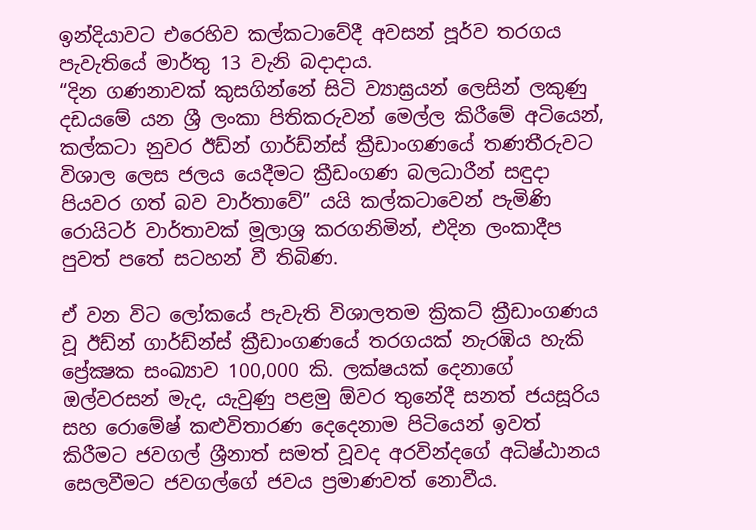ඉන්දියාවට එරෙහිව කල්කටාවේදී අවසන් පූර්ව තරගය පැවැතියේ මාර්තු 13 වැනි බදාදාය.
“දින ගණනාවක් කුසගින්නේ සිටි ව්‍යාඝ්‍රයන් ලෙසින් ලකුණු දඩයමේ යන ශ්‍රී ලංකා පිතිකරුවන් මෙල්ල කිරීමේ අටියෙන්, කල්කටා නුවර ඊඩ්න් ගාර්ඩ්න්ස් ක්‍රීඩාංගණයේ තණතීරුවට විශාල ලෙස ජලය යෙදීමට ක්‍රීඩංගණ බලධාරීන් සඳුදා පියවර ගත් බව වාර්තාවේ” යයි කල්කටාවෙන් පැමිණි රොයිටර් වාර්තාවක් මූලාශ්‍ර කරගනිමින්, එදින ලංකාදීප පුවත් පතේ සටහන් වී තිබිණ.

ඒ වන විට ලෝකයේ පැවැති විශාලතම ක්‍රිකට් ක්‍රීඩාංගණය වූ ඊඩ්න් ගාර්ඩ්න්ස් ක්‍රීඩාංගණයේ තරගයක් නැරඹිය හැකි ප්‍රේක්‍ෂක සංඛ්‍යාව 100,000 කි. ලක්ෂයක් දෙනාගේ ඔල්වරසන් මැද, යැවුණු පළමු ඕවර තුනේදී සනත් ජයසූරිය සහ රොමේෂ් කළුවිතාරණ දෙදෙනාම පිටියෙන් ඉවත් කිරීමට ජවගල් ශ්‍රීනාත් සමත් වූවද අරවින්දගේ අධිෂ්ඨානය සෙලවීමට ජවගල්ගේ ජවය ප්‍රමාණවත් නොවීය.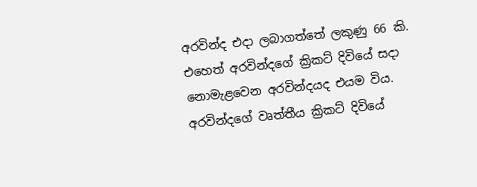අරවින්ද එදා ලබාගත්තේ ලකුණු 66 කි. එහෙත් අරවින්දගේ ක්‍රිකට් දිවියේ සදා නොමැළවෙන අරවින්දයද එයම විය. අරවින්දගේ වෘත්තීය ක්‍රිකට් දිවියේ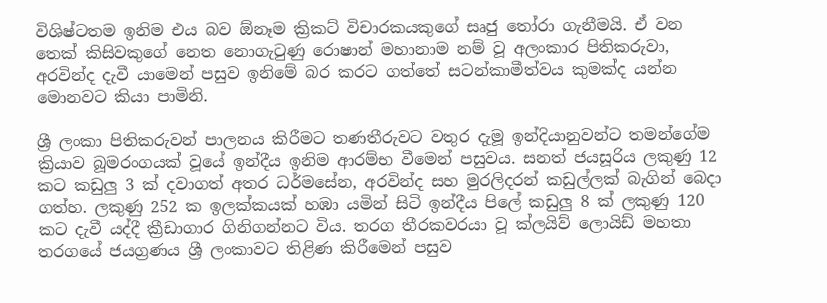විශිෂ්ටතම ඉනිම එය බව ඕනෑම ක්‍රිකට් විචාරකයකුගේ සෘජු තෝරා ගැනීමයි. ඒ වන තෙක් කිසිවකුගේ නෙත නොගැටුණු රොෂාන් මහානාම නම් වූ අලංකාර පිතිකරුවා, අරවින්ද දැවී යාමෙන් පසුව ඉනිමේ බර කරට ගත්තේ සටන්කාමීත්වය කුමක්ද යන්න මොනවට කියා පාමිනි.

ශ්‍රී ලංකා පිතිකරුවන් පාලනය කිරීමට තණතීරුවට වතුර දැමූ ඉන්දියානුවන්ට තමන්ගේම ක්‍රියාව බූමරංගයක් වූයේ ඉන්දීය ඉනිම ආරම්භ වීමෙන් පසුවය. සනත් ජයසූරිය ලකුණු 12 කට කඩුලු 3 ක් දවාගත් අතර ධර්මසේන, අරවින්ද සහ මුරලිදරන් කඩුල්ලක් බැගින් බෙදා ගත්හ. ලකුණු 252 ක ඉලක්කයක් හඹා යමින් සිටි ඉන්දීය පිලේ කඩුලු 8 ක් ලකුණු 120 කට දැවී යද්දී ක්‍රීඩාගාර ගිනිගන්නට විය. තරග තීරකවරයා වූ ක්ලයිව් ලොයිඩ් මහතා තරගයේ ජයග්‍රණය ශ්‍රී ලංකාවට තිළිණ කිරීමෙන් පසුව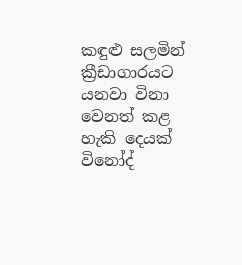කඳුළු සලමින් ක්‍රීඩාගාරයට යනවා විනා වෙනත් කළ හැකි දෙයක් විනෝද්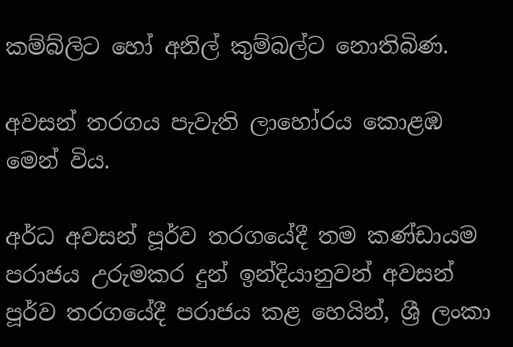කම්බ්ලිට හෝ අනිල් කුම්බල්ට නොතිබිණ.

අවසන් තරගය පැවැති ලාහෝරය කොළඹ මෙන් විය.

අර්ධ අවසන් පූර්ව තරගයේදී තම කණ්ඩායම පරාජය උරුමකර දුන් ඉන්දියානුවන් අවසන් පූර්ව තරගයේදී පරාජය කළ හෙයින්, ශ්‍රී ලංකා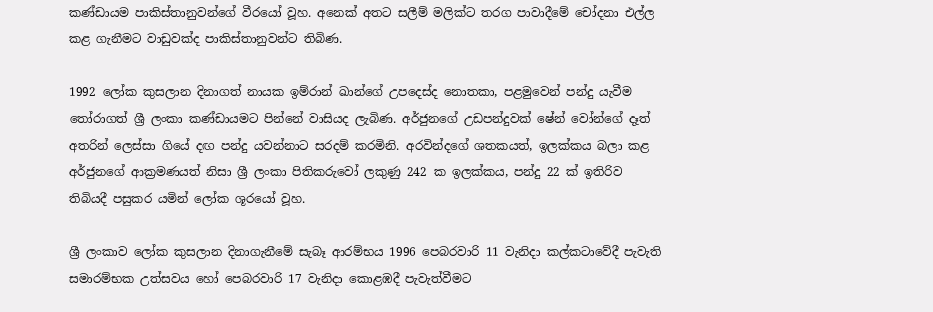කණ්ඩායම පාකිස්තානුවන්ගේ වීරයෝ වූහ. අනෙක් අතට සලීම් මලික්ට තරග පාවාදීමේ චෝදනා එල්ල කළ ගැනීමට වාඩුවක්ද පාකිස්තානුවන්ට තිබිණ.

1992 ලෝක කුසලාන දිනාගත් නායක ඉම්රාන් ඛාන්ගේ උපදෙස්ද නොතකා, පළමුවෙන් පන්දු යැවීම තෝරාගත් ශ්‍රී ලංකා කණ්ඩායමට පින්නේ වාසියද ලැබිණ. අර්ජුනගේ උඩපන්දුවක් ෂේන් වෝන්ගේ දෑත් අතරින් ලෙස්සා ගියේ දඟ පන්දු යවන්නාට සරදම් කරමිනි. අරවින්දගේ ශතකයත්, ඉලක්කය බලා කළ අර්ජුනගේ ආක්‍රමණයත් නිසා ශ්‍රී ලංකා පිතිකරුවෝ ලකුණු 242 ක ඉලක්කය, පන්දු 22 ක් ඉතිරිව තිබියදී පසුකර යමින් ලෝක ශූරයෝ වූහ.

ශ්‍රී ලංකාව ලෝක කුසලාන දිනාගැනීමේ සැබෑ ආරම්භය 1996 පෙබරවාරි 11 වැනිදා කල්කටාවේදී පැවැති සමාරම්භක උත්සවය හෝ පෙබරවාරි 17 වැනිදා කොළඹදී පැවැත්වීමට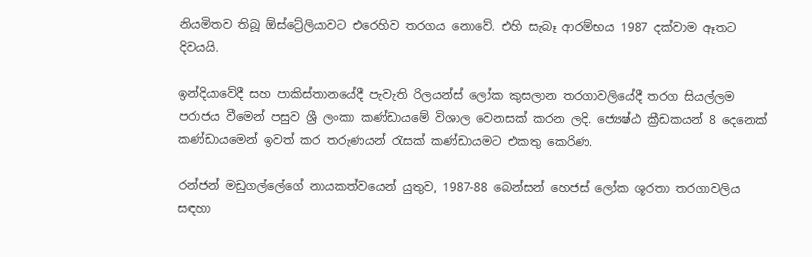නියමිතව තිබූ ඕස්ට්‍රේලියාවට එරෙහිව තරගය නොවේ. එහි සැබෑ ආරම්භය 1987 දක්වාම ඈතට දිවයයි.

ඉන්දියාවේදී සහ පාකිස්තානයේදී පැවැති රිලයන්ස් ලෝක කුසලාන තරගාවලියේදී තරග සියල්ලම පරාජය වීමෙන් පසුව ශ්‍රී ලංකා කණ්ඩායමේ විශාල වෙනසක් කරන ලදි. ජ්‍යෙෂ්ඨ ක්‍රීඩකයන් 8 දෙනෙක් කණ්ඩායමෙන් ඉවත් කර තරුණයන් රැසක් කණ්ඩායමට එකතු කෙරිණ.

රන්ජන් මඩුගල්ලේගේ නායකත්වයෙන් යුතුව, 1987-88 බෙන්සන් හෙජස් ලෝක ශූරතා තරගාවලිය සඳහා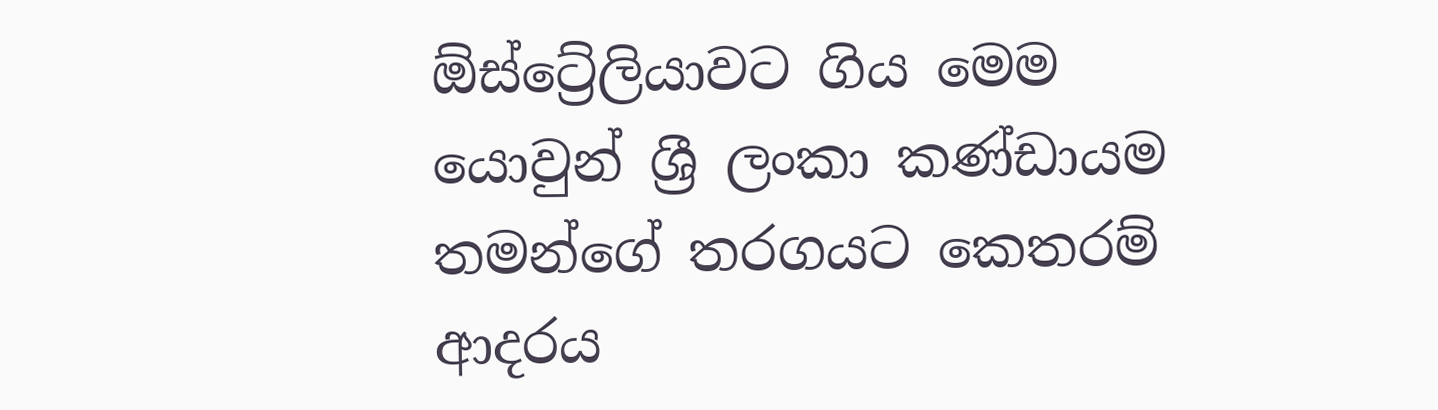ඕස්ට්‍රේලියාවට ගිය මෙම යොවුන් ශ්‍රී ලංකා කණ්ඩායම තමන්ගේ තරගයට කෙතරම් ආදරය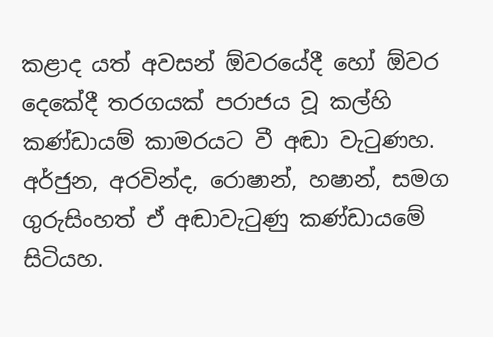කළාද යත් අවසන් ඕවරයේදී හෝ ඕවර දෙකේදී තරගයක් පරාජය වූ කල්හි කණ්ඩායම් කාමරයට වී අඬා වැටුණහ. අර්ජුන, අරවින්ද, රොෂාන්, හෂාන්, සමග ගුරුසිංහත් ඒ අඬාවැටුණු කණ්ඩායමේ සිටියහ.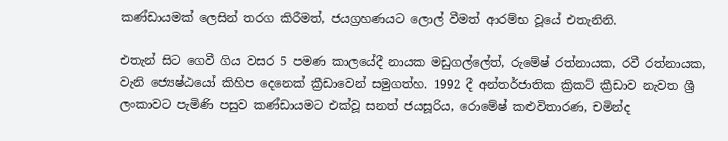කණ්ඩායමක් ලෙසින් තරග කිරීමත්, ජයග්‍රහණයට ලොල් වීමත් ආරම්භ වූයේ එතැනිනි.

එතැන් සිට ගෙවී ගිය වසර 5 පමණ කාලයේදී නායක මඩුගල්ලේත්, රුමේෂ් රත්නායක, රවී රත්නායක, වැනි ජ්‍යෙෂ්ඨයෝ කිහිප දෙනෙක් ක්‍රීඩාවෙන් සමුගත්හ. 1992 දී අන්තර්ජාතික ක්‍රිකට් ක්‍රීඩාව නැවත ශ්‍රී ලංකාවට පැමිණි පසුව කණ්ඩායමට එක්වූ සනත් ජයසූරිය, රොමේෂ් කළුවිතාරණ, චමින්ද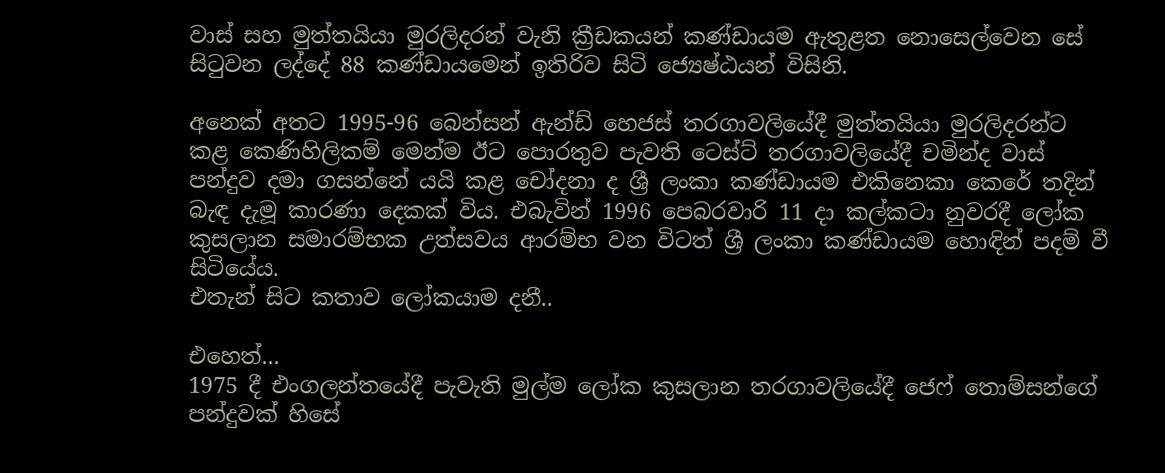වාස් සහ මුත්තයියා මුරලිදරන් වැනි ක්‍රීඩකයන් කණ්ඩායම ඇතුළත නොසෙල්වෙන සේ සිටුවන ලද්දේ 88 කණ්ඩායමෙන් ඉතිරිව සිටි ජ්‍යෙෂ්ඨයන් විසිනි.

අනෙක් අතට 1995-96 බෙන්සන් ඇන්ඩ් හෙජස් තරගාවලියේදී මුත්තයියා මුරලිදරන්ට කළ කෙණිහිලිකම් මෙන්ම ඊට පොරතුව පැවති ටෙස්ට් තරගාවලියේදී චමින්ද වාස් පන්දුව දමා ගසන්නේ යයි කළ චෝදනා ද ශ්‍රී ලංකා කණ්ඩායම එකිනෙකා කෙරේ තදින් බැඳ දැමූ කාරණා දෙකක් විය. එබැවින් 1996 පෙබරවාරි 11 දා කල්කටා නුවරදී ලෝක කුසලාන සමාරම්භක උත්සවය ආරම්භ වන විටත් ශ්‍රී ලංකා කණ්ඩායම හොඳින් පදම් වී සිටියේය.
එතැන් සිට කතාව ලෝකයාම දනී..

එහෙත්...
1975 දී එංගලන්තයේදී පැවැති මුල්ම ලෝක කුසලාන තරගාවලියේදී ජෙෆ් තොම්සන්ගේ පන්දුවක් හිසේ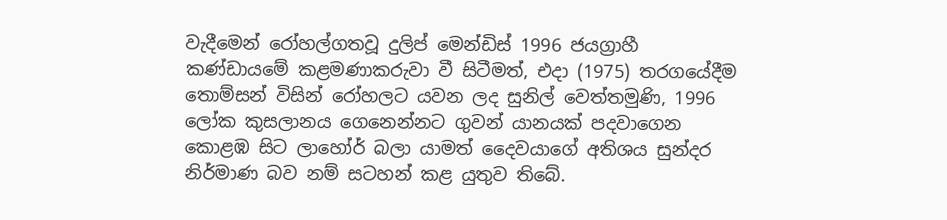වැදීමෙන් රෝහල්ගතවූ දුලිප් මෙන්ඩිස් 1996 ජයග්‍රාහී කණ්ඩායමේ කළමණාකරුවා වී සිටීමත්, එදා (1975) තරගයේදීම තොම්සන් විසින් රෝහලට යවන ලද සුනිල් වෙත්තමුණි, 1996 ලෝක කුසලානය ගෙනෙන්නට ගුවන් යානයක් පදවාගෙන කොළඹ සිට ලාහෝර් බලා යාමත් දෛවයාගේ අතිශය සුන්දර නිර්මාණ බව නම් සටහන් කළ යුතුව තිබේ.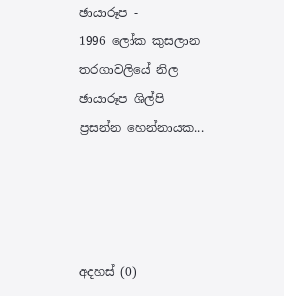ඡායාරූප -
1996 ලෝක කුසලාන තරගාවලියේ නිල ඡායාරූප ශිල්පි ප්‍රසන්න හෙන්නායක...




අදහස් (0)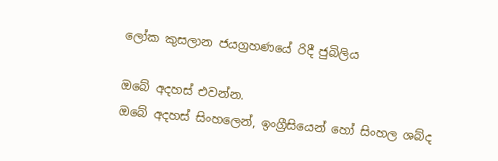ලෝක කුසලාන ජයග්‍රහණයේ රිදී ජුබිලිය

ඔබේ අදහස් එවන්න.
ඔබේ අදහස් සිංහලෙන්, ඉංග්‍රීසියෙන් හෝ සිංහල ශබ්ද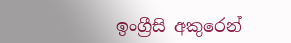ඉංග්‍රීසි අකුරෙන්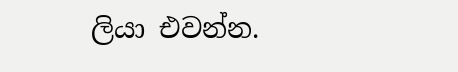ලියා එවන්න.